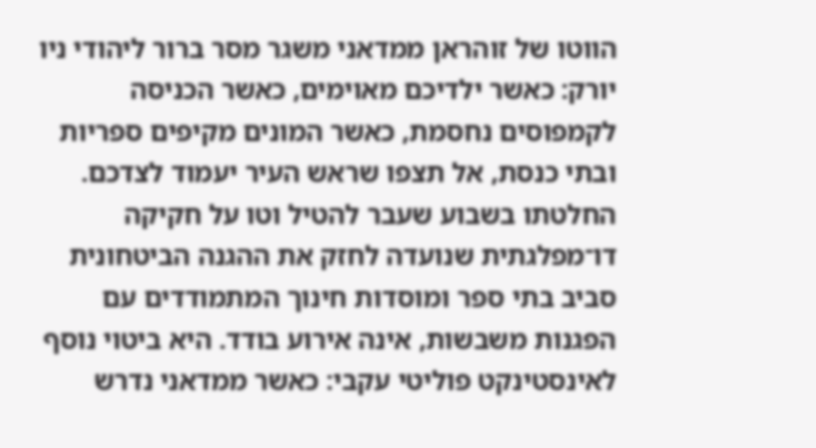הווטו של זוהראן ממדאני משגר מסר ברור ליהודי ניו יורק: כאשר ילדיכם מאוימים, כאשר הכניסה לקמפוסים נחסמת, כאשר המונים מקיפים ספריות ובתי כנסת, אל תצפו שראש העיר יעמוד לצדכם.
החלטתו בשבוע שעבר להטיל וטו על חקיקה דו־מפלגתית שנועדה לחזק את ההגנה הביטחונית סביב בתי ספר ומוסדות חינוך המתמודדים עם הפגנות משבשות, אינה אירוע בודד. היא ביטוי נוסף לאינסטינקט פוליטי עקבי: כאשר ממדאני נדרש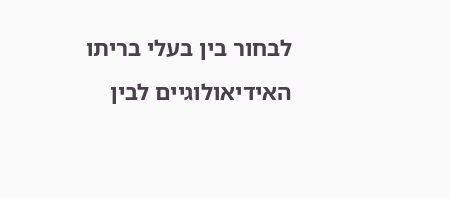לבחור בין בעלי בריתו האידיאולוגיים לבין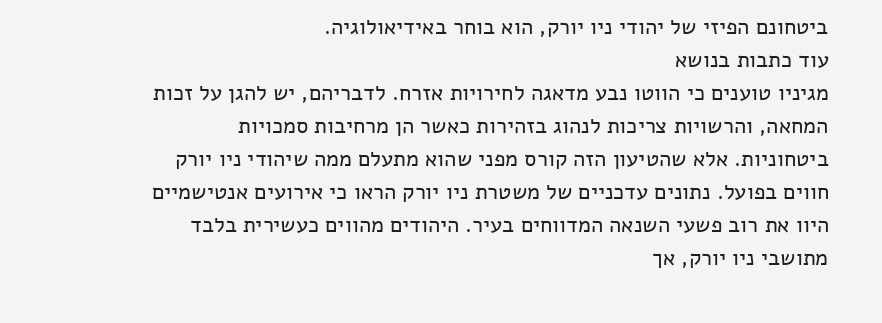ביטחונם הפיזי של יהודי ניו יורק, הוא בוחר באידיאולוגיה.
עוד כתבות בנושא
מגיניו טוענים כי הווטו נבע מדאגה לחירויות אזרח. לדבריהם, יש להגן על זכות המחאה, והרשויות צריכות לנהוג בזהירות כאשר הן מרחיבות סמכויות ביטחוניות. אלא שהטיעון הזה קורס מפני שהוא מתעלם ממה שיהודי ניו יורק חווים בפועל. נתונים עדכניים של משטרת ניו יורק הראו כי אירועים אנטישמיים היוו את רוב פשעי השנאה המדווחים בעיר. היהודים מהווים כעשירית בלבד מתושבי ניו יורק, אך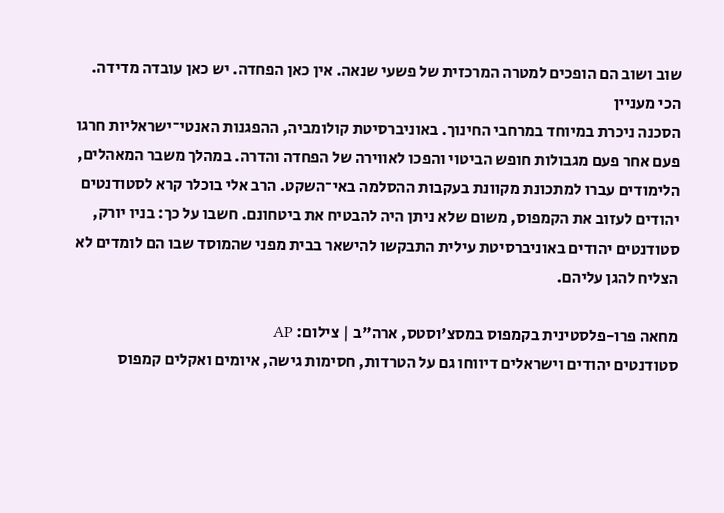שוב ושוב הם הופכים למטרה המרכזית של פשעי שנאה. אין כאן הפחדה. יש כאן עובדה מדידה.
הכי מעניין
הסכנה ניכרת במיוחד במרחבי החינוך. באוניברסיטת קולומביה, ההפגנות האנטי־ישראליות חרגו פעם אחר פעם מגבולות חופש הביטוי והפכו לאווירה של הפחדה והדרה. במהלך משבר המאהלים, הלימודים עברו למתכונת מקוונת בעקבות ההסלמה באי־השקט. הרב אלי בוכלר קרא לסטודנטים יהודים לעזוב את הקמפוס, משום שלא ניתן היה להבטיח את ביטחונם. חשבו על כך: בניו יורק, סטודנטים יהודים באוניברסיטת עילית התבקשו להישאר בבית מפני שהמוסד שבו הם לומדים לא הצליח להגן עליהם.

מחאה פרו-פלסטינית בקמפוס במסצ'וסטס, ארה"ב | צילום: AP
סטודנטים יהודים וישראלים דיווחו גם על הטרדות, חסימות גישה, איומים ואקלים קמפוס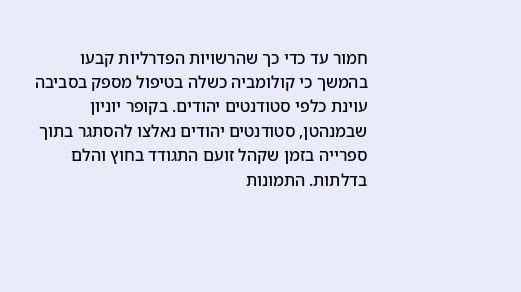חמור עד כדי כך שהרשויות הפדרליות קבעו בהמשך כי קולומביה כשלה בטיפול מספק בסביבה עוינת כלפי סטודנטים יהודים. בקופר יוניון שבמנהטן, סטודנטים יהודים נאלצו להסתגר בתוך ספרייה בזמן שקהל זועם התגודד בחוץ והלם בדלתות. התמונות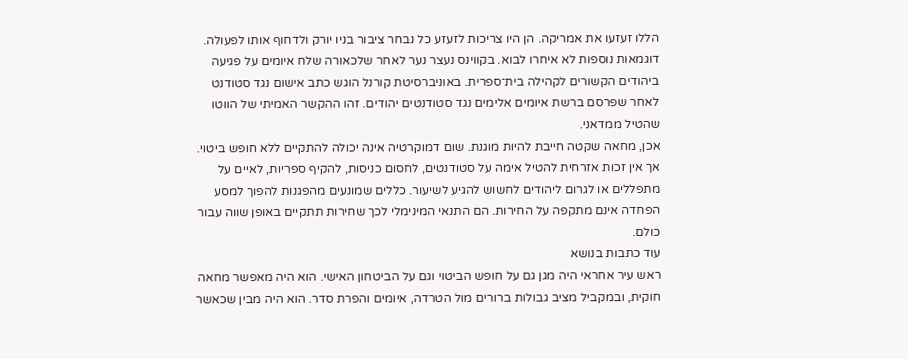הללו זעזעו את אמריקה. הן היו צריכות לזעזע כל נבחר ציבור בניו יורק ולדחוף אותו לפעולה.
דוגמאות נוספות לא איחרו לבוא. בקווינס נעצר נער לאחר שלכאורה שלח איומים על פגיעה ביהודים הקשורים לקהילה בית־ספרית. באוניברסיטת קורנל הוגש כתב אישום נגד סטודנט לאחר שפרסם ברשת איומים אלימים נגד סטודנטים יהודים. זהו ההקשר האמיתי של הווטו שהטיל ממדאני.
אכן, מחאה שקטה חייבת להיות מוגנת. שום דמוקרטיה אינה יכולה להתקיים ללא חופש ביטוי. אך אין זכות אזרחית להטיל אימה על סטודנטים, לחסום כניסות, להקיף ספריות, לאיים על מתפללים או לגרום ליהודים לחשוש להגיע לשיעור. כללים שמונעים מהפגנות להפוך למסע הפחדה אינם מתקפה על החירות. הם התנאי המינימלי לכך שחירות תתקיים באופן שווה עבור כולם.
עוד כתבות בנושא
ראש עיר אחראי היה מגן גם על חופש הביטוי וגם על הביטחון האישי. הוא היה מאפשר מחאה חוקית, ובמקביל מציב גבולות ברורים מול הטרדה, איומים והפרת סדר. הוא היה מבין שכאשר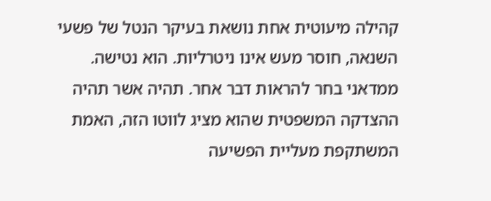קהילה מיעוטית אחת נושאת בעיקר הנטל של פשעי השנאה, חוסר מעש אינו ניטרליות. הוא נטישה.
ממדאני בחר להראות דבר אחר. תהיה אשר תהיה ההצדקה המשפטית שהוא מציג לווטו הזה, האמת המשתקפת מעליית הפשיעה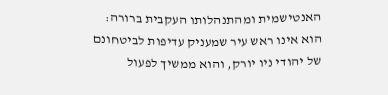האנטישמית ומהתנהלותו העקבית ברורה: הוא אינו ראש עיר שמעניק עדיפות לביטחונם של יהודי ניו יורק, והוא ממשיך לפעול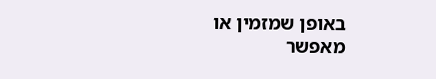באופן שמזמין או מאפשר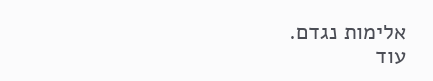אלימות נגדם.
עוד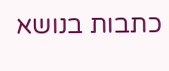כתבות בנושא